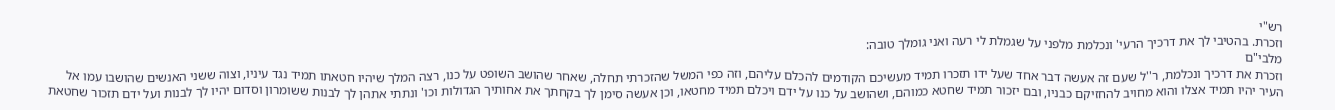רש"י
וזכרת. בהטיבי לך את דרכיך הרעי' ונכלמת מלפני על שגמלת לי רעה ואני גומלך טובה:
מלבי"ם
וזכרת את דרכיך ונכלמת, ר''ל שעם זה אעשה דבר אחד שעל ידו תזכרו תמיד מעשיכם הקודמים להכלם עליהם, וזה כפי המשל שהזכרתי תחלה, שאחר שהושב השופט על כנו, רצה המלך שיהיו חטאתו תמיד נגד עיניו, וצוה ששני האנשים שהושבו עמו אל העיר יהיו תמיד אצלו והוא מחויב להחזיקם כבניו, ובם יזכור תמיד שחטא כמוהם, ושהושב על כנו על ידם ויכלם תמיד מחטאו, וכן אעשה סימן לך בקחתך את אחותיך הגדולות וכו' ונתתי אתהן לך לבנות ששומרון וסדום יהיו לך לבנות ועל ידם תזכור שחטאת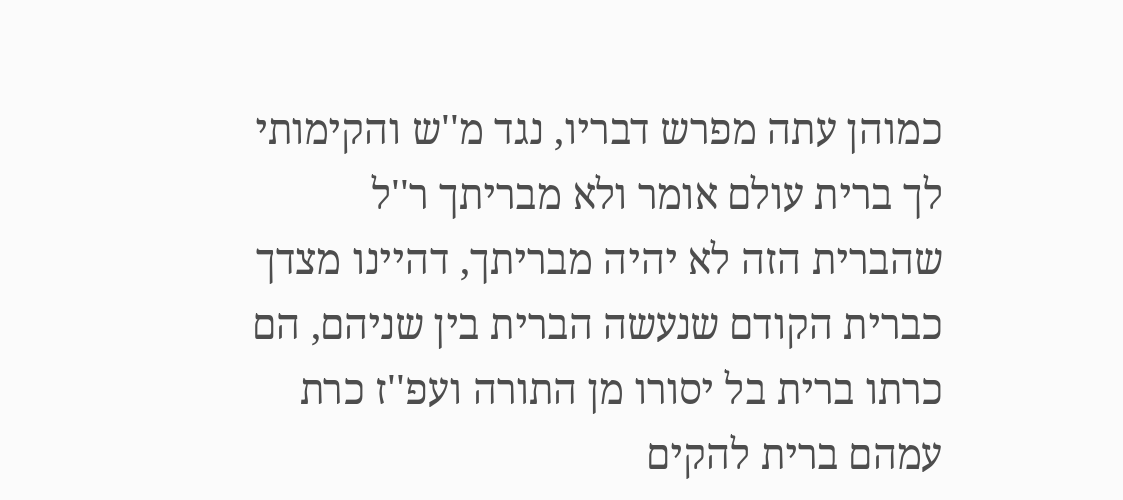כמוהן עתה מפרש דבריו, נגד מ''ש והקימותי לך ברית עולם אומר ולא מבריתך ר''ל שהברית הזה לא יהיה מבריתך, דהיינו מצדך כברית הקודם שנעשה הברית בין שניהם, הם כרתו ברית בל יסורו מן התורה ועפ''ז כרת עמהם ברית להקים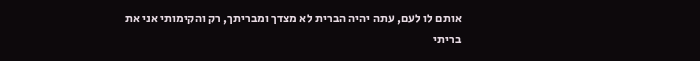אותם לו לעם, עתה יהיה הברית לא מצדך ומבריתך, רק והקימותי אני את בריתי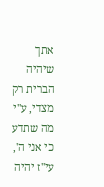אתך שיהיה הברית רק מצדי, ע''י מה שתדע כי אני ה', עי''ז יהיה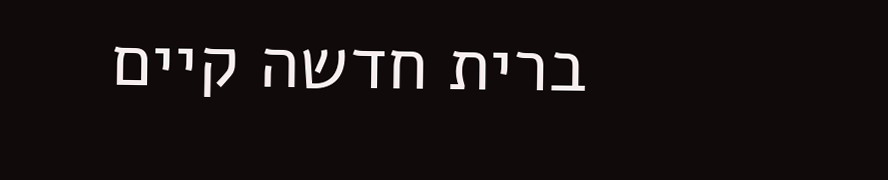ברית חדשה קיים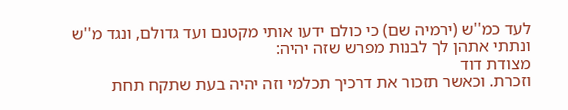לעד כמ''ש (ירמיה שם) כי כולם ידעו אותי מקטנם ועד גדולם, ונגד מ''ש ונתתי אתהן לך לבנות מפרש שזה יהיה:
מצודת דוד
וזכרת. וכאשר תזכור את דרכיך תכלמי וזה יהיה בעת שתקח תחת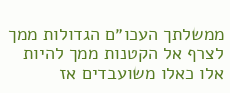ממשלתך העכו״ם הגדולות ממך לצרף אל הקטנות ממך להיות אלו כאלו משועבדים אז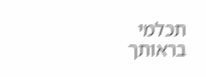תכלמי בראותך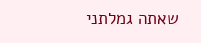שאתה גמלתני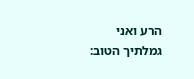הרע ואני גמלתיך הטוב: